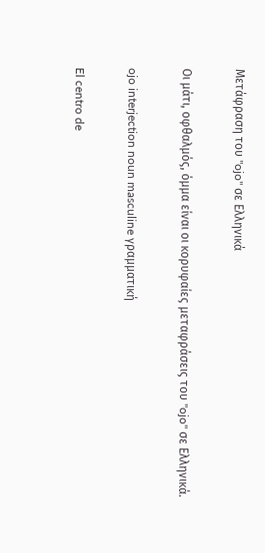Μετάφραση του "ojo" σε Ελληνικά

Οι μάτι, οφθαλμός, όμμα είναι οι κορυφαίες μεταφράσεις του "ojo" σε Ελληνικά.

ojo interjection noun masculine γραμματική

El centro de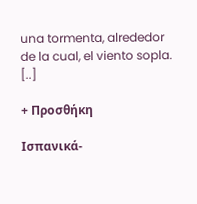una tormenta, alrededor de la cual, el viento sopla. [..]

+ Προσθήκη

Ισπανικά-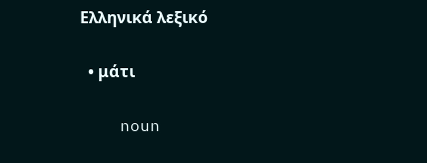Ελληνικά λεξικό

  • μάτι

    noun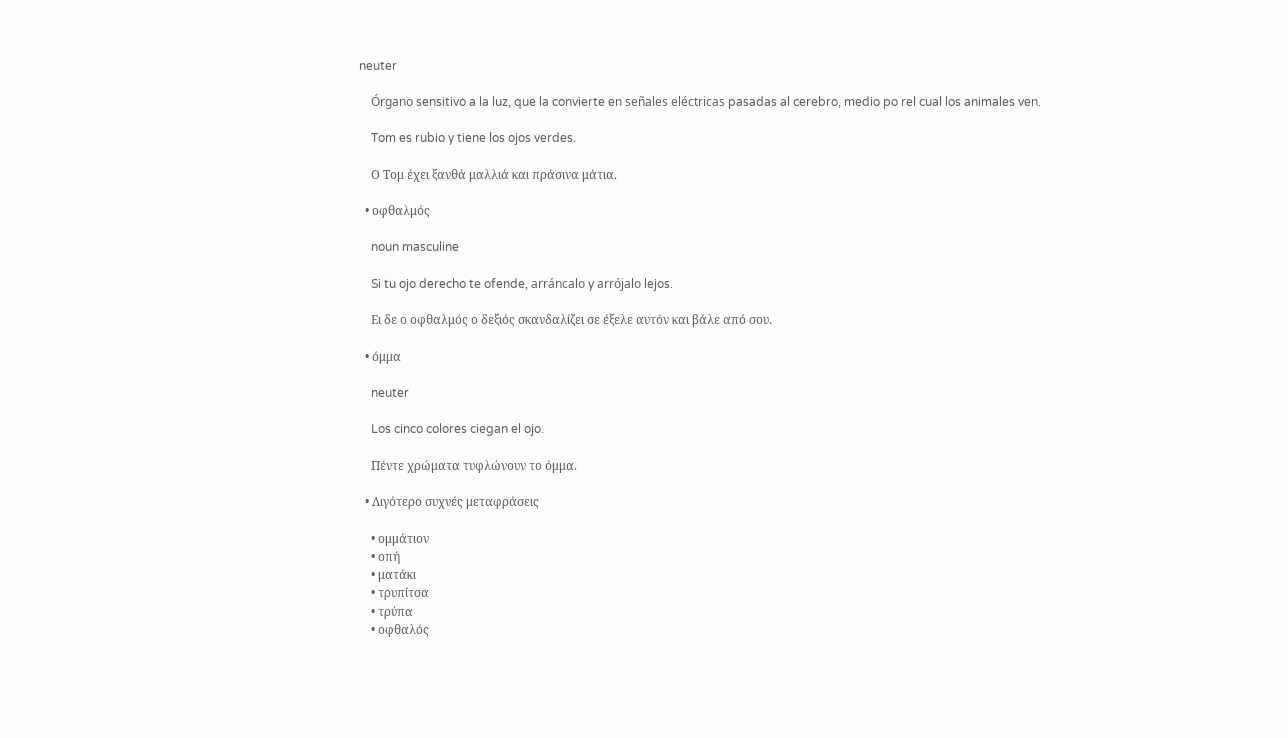neuter

    Órgano sensitivo a la luz, que la convierte en señales eléctricas pasadas al cerebro, medio po rel cual los animales ven.

    Tom es rubio y tiene los ojos verdes.

    Ο Τομ έχει ξανθά μαλλιά και πράσινα μάτια.

  • οφθαλμός

    noun masculine

    Si tu ojo derecho te ofende, arráncalo y arrójalo lejos.

    Eι δε ο οφθαλμός ο δεξιός σκανδαλίζει σε έξελε αυτόν και βάλε από σου.

  • όμμα

    neuter

    Los cinco colores ciegan el ojo.

    Πέντε χρώματα τυφλώνουν το όμμα.

  • Λιγότερο συχνές μεταφράσεις

    • ομμάτιον
    • οπή
    • ματάκι
    • τρυπίτσα
    • τρύπα
    • οφθαλός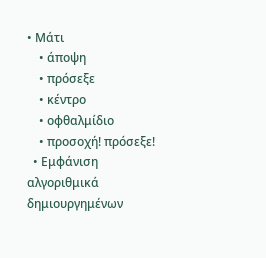• Μάτι
    • άποψη
    • πρόσεξε
    • κέντρο
    • οφθαλμίδιο
    • προσοχή! πρόσεξε!
  • Εμφάνιση αλγοριθμικά δημιουργημένων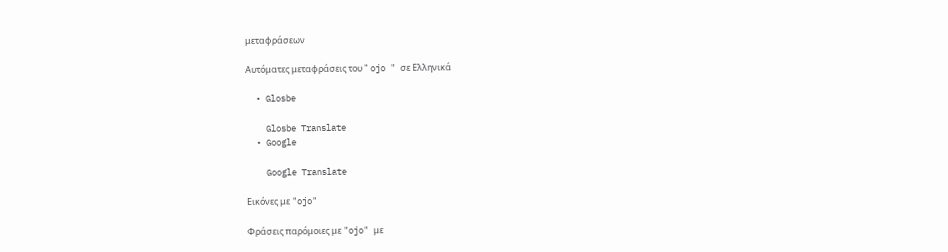μεταφράσεων

Αυτόματες μεταφράσεις του " ojo " σε Ελληνικά

  • Glosbe

    Glosbe Translate
  • Google

    Google Translate

Εικόνες με "ojo"

Φράσεις παρόμοιες με "ojo" με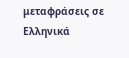μεταφράσεις σε Ελληνικά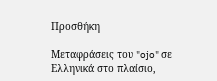Προσθήκη

Μεταφράσεις του "ojo" σε Ελληνικά στο πλαίσιο,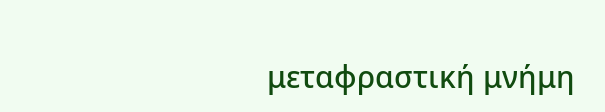μεταφραστική μνήμη